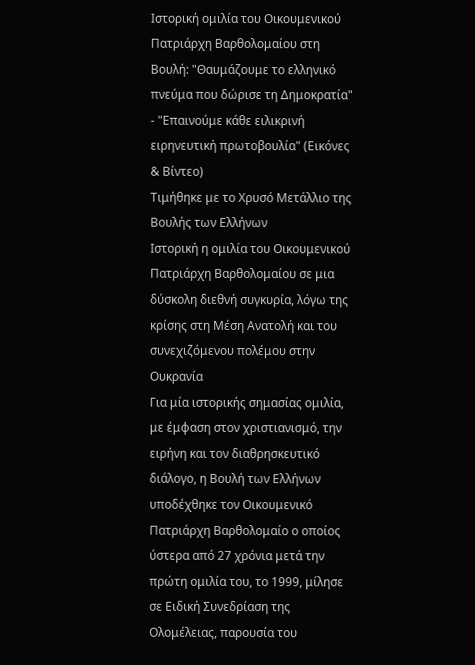Ιστορική ομιλία του Οικουμενικού Πατριάρχη Βαρθολομαίου στη Βουλή: "Θαυμάζουμε το ελληνικό πνεύμα που δώρισε τη Δημοκρατία" - "Επαινούμε κάθε ειλικρινή ειρηνευτική πρωτοβουλία" (Εικόνες & Βίντεο)
Τιμήθηκε με το Χρυσό Μετάλλιο της Βουλής των Ελλήνων
Ιστορική η ομιλία του Οικουμενικού Πατριάρχη Βαρθολομαίου σε μια δύσκολη διεθνή συγκυρία, λόγω της κρίσης στη Μέση Ανατολή και του συνεχιζόμενου πολέμου στην Ουκρανία
Για μία ιστορικής σημασίας ομιλία, με έμφαση στον χριστιανισμό, την ειρήνη και τον διαθρησκευτικό διάλογο, η Βουλή των Ελλήνων υποδέχθηκε τον Οικουμενικό Πατριάρχη Βαρθολομαίο ο οποίος ύστερα από 27 χρόνια μετά την πρώτη ομιλία του, το 1999, μίλησε σε Ειδική Συνεδρίαση της Ολομέλειας, παρουσία του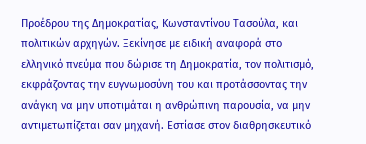Προέδρου της Δημοκρατίας, Κωνσταντίνου Τασούλα, και πολιτικών αρχηγών. Ξεκίνησε με ειδική αναφορά στο ελληνικό πνεύμα που δώρισε τη Δημοκρατία, τον πολιτισμό, εκφράζοντας την ευγνωμοσύνη του και προτάσσοντας την ανάγκη να μην υποτιμάται η ανθρώπινη παρουσία, να μην αντιμετωπίζεται σαν μηχανή. Εστίασε στον διαθρησκευτικό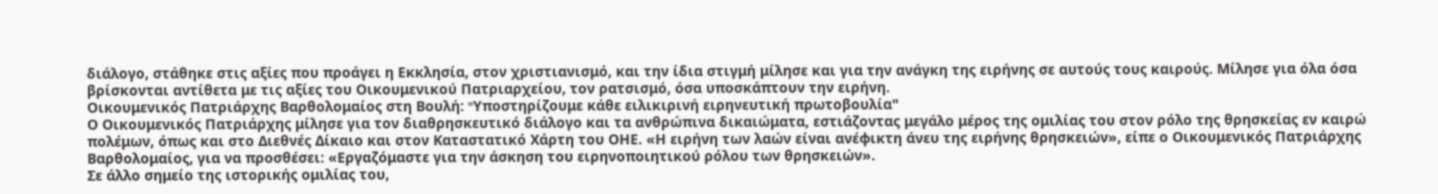διάλογο, στάθηκε στις αξίες που προάγει η Εκκλησία, στον χριστιανισμό, και την ίδια στιγμή μίλησε και για την ανάγκη της ειρήνης σε αυτούς τους καιρούς. Μίλησε για όλα όσα βρίσκονται αντίθετα με τις αξίες του Οικουμενικού Πατριαρχείου, τον ρατσισμό, όσα υποσκάπτουν την ειρήνη.
Οικουμενικός Πατριάρχης Βαρθολομαίος στη Βουλή: "Yποστηρίζουμε κάθε ειλικιρινή ειρηνευτική πρωτοβουλία"
Ο Οικουμενικός Πατριάρχης μίλησε για τον διαθρησκευτικό διάλογο και τα ανθρώπινα δικαιώματα, εστιάζοντας μεγάλο μέρος της ομιλίας του στον ρόλο της θρησκείας εν καιρώ πολέμων, όπως και στο Διεθνές Δίκαιο και στον Καταστατικό Χάρτη του ΟΗΕ. «Η ειρήνη των λαών είναι ανέφικτη άνευ της ειρήνης θρησκειών», είπε ο Οικουμενικός Πατριάρχης Βαρθολομαίος, για να προσθέσει: «Εργαζόμαστε για την άσκηση του ειρηνοποιητικού ρόλου των θρησκειών».
Σε άλλο σημείο της ιστορικής ομιλίας του,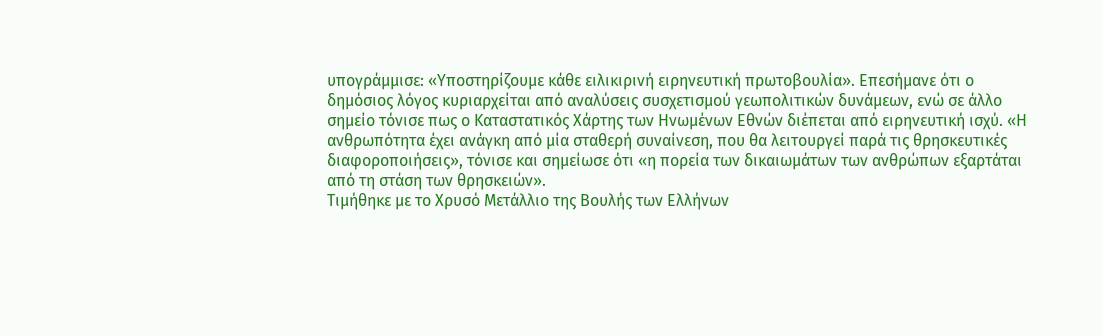υπογράμμισε: «Υποστηρίζουμε κάθε ειλικιρινή ειρηνευτική πρωτοβουλία». Επεσήμανε ότι ο δημόσιος λόγος κυριαρχείται από αναλύσεις συσχετισμού γεωπολιτικών δυνάμεων, ενώ σε άλλο σημείο τόνισε πως ο Καταστατικός Χάρτης των Ηνωμένων Εθνών διέπεται από ειρηνευτική ισχύ. «Η ανθρωπότητα έχει ανάγκη από μία σταθερή συναίνεση, που θα λειτουργεί παρά τις θρησκευτικές διαφοροποιήσεις», τόνισε και σημείωσε ότι «η πορεία των δικαιωμάτων των ανθρώπων εξαρτάται από τη στάση των θρησκειών».
Tιμήθηκε με το Χρυσό Μετάλλιο της Βουλής των Ελλήνων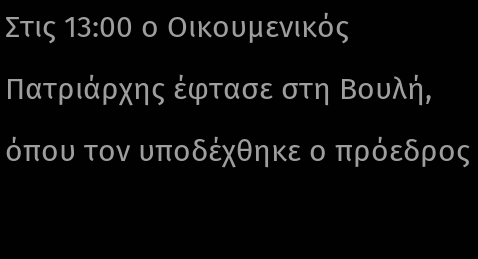Στις 13:00 ο Οικουμενικός Πατριάρχης έφτασε στη Βουλή, όπου τον υποδέχθηκε ο πρόεδρος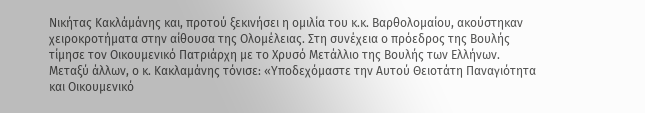Νικήτας Κακλάμάνης και, προτού ξεκινήσει η ομιλία του κ.κ. Βαρθολομαίου, ακούστηκαν χειροκροτήματα στην αίθουσα της Ολομέλειας. Στη συνέχεια ο πρόεδρος της Βουλής τίμησε τον Οικουμενικό Πατριάρχη με το Χρυσό Μετάλλιο της Βουλής των Ελλήνων.
Μεταξύ άλλων, ο κ. Κακλαμάνης τόνισε: «Υποδεχόμαστε την Αυτού Θειοτάτη Παναγιότητα και Οικουμενικό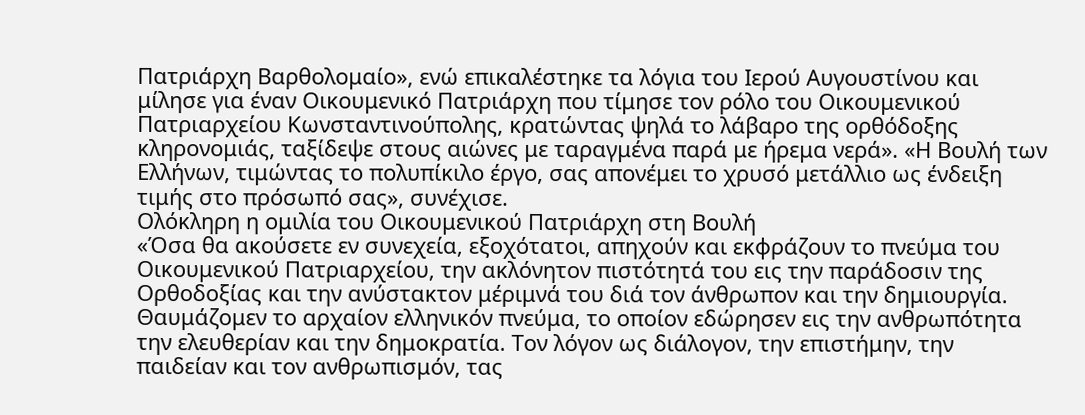Πατριάρχη Βαρθολομαίο», ενώ επικαλέστηκε τα λόγια του Ιερού Αυγουστίνου και μίλησε για έναν Οικουμενικό Πατριάρχη που τίμησε τον ρόλο του Οικουμενικού Πατριαρχείου Κωνσταντινούπολης, κρατώντας ψηλά το λάβαρο της ορθόδοξης κληρονομιάς, ταξίδεψε στους αιώνες με ταραγμένα παρά με ήρεμα νερά». «Η Βουλή των Ελλήνων, τιμώντας το πολυπίκιλο έργο, σας απονέμει το χρυσό μετάλλιο ως ένδειξη τιμής στο πρόσωπό σας», συνέχισε.
Ολόκληρη η ομιλία του Οικουμενικού Πατριάρχη στη Βουλή
«Όσα θα ακούσετε εν συνεχεία, εξοχότατοι, απηχούν και εκφράζουν το πνεύμα του Οικουμενικού Πατριαρχείου, την ακλόνητον πιστότητά του εις την παράδοσιν της Ορθοδοξίας και την ανύστακτον μέριμνά του διά τον άνθρωπον και την δημιουργία. Θαυμάζομεν το αρχαίον ελληνικόν πνεύμα, το οποίον εδώρησεν εις την ανθρωπότητα την ελευθερίαν και την δημοκρατία. Τον λόγον ως διάλογον, την επιστήμην, την παιδείαν και τον ανθρωπισμόν, τας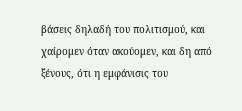βάσεις δηλαδή του πολιτισμού, και χαίρομεν όταν ακούομεν, και δη από ξένους, ότι η εμφάνισις του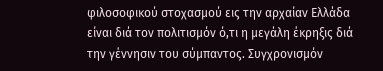φιλοσοφικού στοχασμού εις την αρχαίαν Ελλάδα είναι διά τον πολιτισμόν ό,τι η μεγάλη έκρηξις διά την γέννησιν του σύμπαντος. Συγχρονισμόν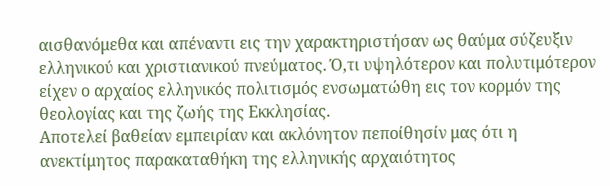αισθανόμεθα και απέναντι εις την χαρακτηριστήσαν ως θαύμα σύζευξιν ελληνικού και χριστιανικού πνεύματος. Ό,τι υψηλότερον και πολυτιμότερον είχεν ο αρχαίος ελληνικός πολιτισμός ενσωματώθη εις τον κορμόν της θεολογίας και της ζωής της Εκκλησίας.
Αποτελεί βαθείαν εμπειρίαν και ακλόνητον πεποίθησίν μας ότι η ανεκτίμητος παρακαταθήκη της ελληνικής αρχαιότητος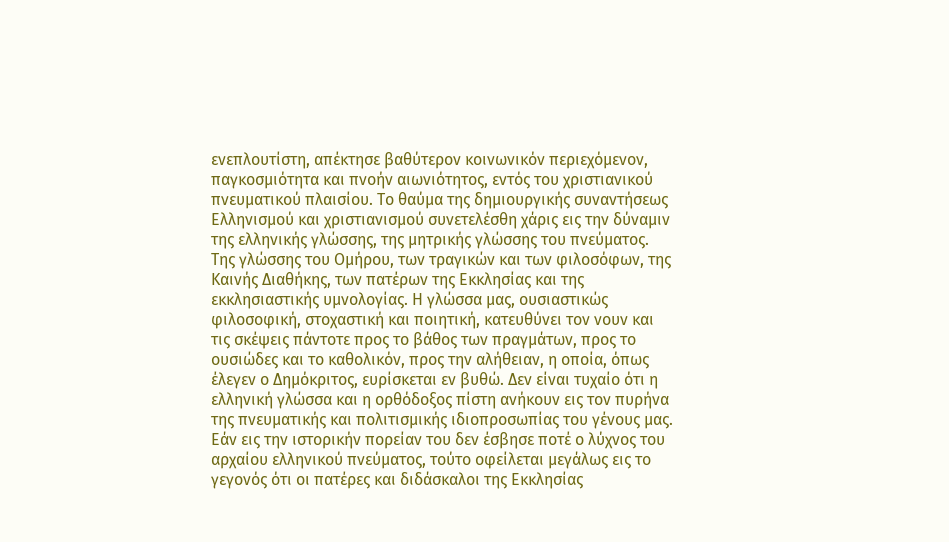ενεπλουτίστη, απέκτησε βαθύτερον κοινωνικόν περιεχόμενον, παγκοσμιότητα και πνοήν αιωνιότητος, εντός του χριστιανικού πνευματικού πλαισίου. Το θαύμα της δημιουργικής συναντήσεως Ελληνισμού και χριστιανισμού συνετελέσθη χάρις εις την δύναμιν της ελληνικής γλώσσης, της μητρικής γλώσσης του πνεύματος. Της γλώσσης του Ομήρου, των τραγικών και των φιλοσόφων, της Καινής Διαθήκης, των πατέρων της Εκκλησίας και της εκκλησιαστικής υμνολογίας. Η γλώσσα μας, ουσιαστικώς φιλοσοφική, στοχαστική και ποιητική, κατευθύνει τον νουν και τις σκέψεις πάντοτε προς το βάθος των πραγμάτων, προς το ουσιώδες και το καθολικόν, προς την αλήθειαν, η οποία, όπως έλεγεν ο Δημόκριτος, ευρίσκεται εν βυθώ. Δεν είναι τυχαίο ότι η ελληνική γλώσσα και η ορθόδοξος πίστη ανήκουν εις τον πυρήνα της πνευματικής και πολιτισμικής ιδιοπροσωπίας του γένους μας.
Εάν εις την ιστορικήν πορείαν του δεν έσβησε ποτέ ο λύχνος του αρχαίου ελληνικού πνεύματος, τούτο οφείλεται μεγάλως εις το γεγονός ότι οι πατέρες και διδάσκαλοι της Εκκλησίας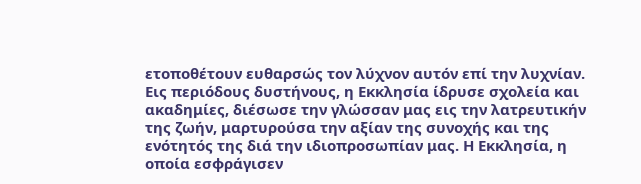ετοποθέτουν ευθαρσώς τον λύχνον αυτόν επί την λυχνίαν. Εις περιόδους δυστήνους, η Εκκλησία ίδρυσε σχολεία και ακαδημίες, διέσωσε την γλώσσαν μας εις την λατρευτικήν της ζωήν, μαρτυρούσα την αξίαν της συνοχής και της ενότητός της διά την ιδιοπροσωπίαν μας. Η Εκκλησία, η οποία εσφράγισεν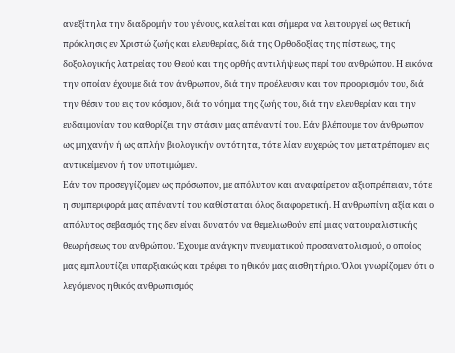ανεξίτηλα την διαδρομήν του γένους, καλείται και σήμερα να λειτουργεί ως θετική πρόκλησις εν Χριστώ ζωής και ελευθερίας, διά της Ορθοδοξίας της πίστεως, της δοξολογικής λατρείας του Θεού και της ορθής αντιλήψεως περί του ανθρώπου. Η εικόνα την οποίαν έχουμε διά τον άνθρωπον, διά την προέλευσιν και τον προορισμόν του, διά την θέσιν του εις τον κόσμον, διά το νόημα της ζωής του, διά την ελευθερίαν και την ευδαιμονίαν του καθορίζει την στάσιν μας απέναντί του. Εάν βλέπουμε τον άνθρωπον ως μηχανήν ή ως απλήν βιολογικήν οντότητα, τότε λίαν ευχερώς τον μετατρέπομεν εις αντικείμενον ή τον υποτιμώμεν.
Εάν τον προσεγγίζομεν ως πρόσωπον, με απόλυτον και αναφαίρετον αξιοπρέπειαν, τότε η συμπεριφορά μας απέναντί του καθίσταται όλος διαφορετική. Η ανθρωπίνη αξία και ο απόλυτος σεβασμός της δεν είναι δυνατόν να θεμελιωθούν επί μιας νατουραλιστικής θεωρήσεως του ανθρώπου. Έχουμε ανάγκην πνευματικού προσανατολισμού, ο οποίος μας εμπλουτίζει υπαρξιακώς και τρέφει το ηθικόν μας αισθητήριο. Όλοι γνωρίζομεν ότι ο λεγόμενος ηθικός ανθρωπισμός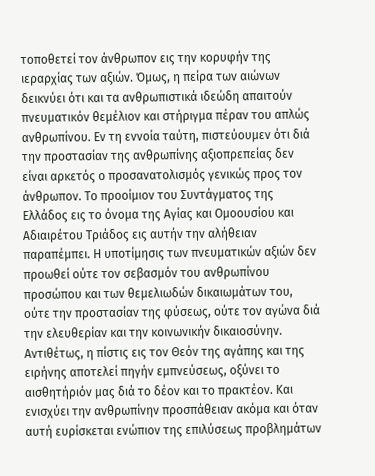τοποθετεί τον άνθρωπον εις την κορυφήν της ιεραρχίας των αξιών. Όμως, η πείρα των αιώνων δεικνύει ότι και τα ανθρωπιστικά ιδεώδη απαιτούν πνευματικόν θεμέλιον και στήριγμα πέραν του απλώς ανθρωπίνου. Εν τη εννοία ταύτη, πιστεύουμεν ότι διά την προστασίαν της ανθρωπίνης αξιοπρεπείας δεν είναι αρκετός ο προσανατολισμός γενικώς προς τον άνθρωπον. Το προοίμιον του Συντάγματος της Ελλάδος εις το όνομα της Αγίας και Ομοουσίου και Αδιαιρέτου Τριάδος εις αυτήν την αλήθειαν παραπέμπει. Η υποτίμησις των πνευματικών αξιών δεν προωθεί ούτε τον σεβασμόν του ανθρωπίνου προσώπου και των θεμελιωδών δικαιωμάτων του, ούτε την προστασίαν της φύσεως, ούτε τον αγώνα διά την ελευθερίαν και την κοινωνικήν δικαιοσύνην. Αντιθέτως, η πίστις εις τον Θεόν της αγάπης και της ειρήνης αποτελεί πηγήν εμπνεύσεως, οξύνει το αισθητήριόν μας διά το δέον και το πρακτέον. Και ενισχύει την ανθρωπίνην προσπάθειαν ακόμα και όταν αυτή ευρίσκεται ενώπιον της επιλύσεως προβλημάτων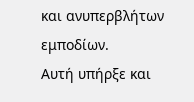και ανυπερβλήτων εμποδίων.
Αυτή υπήρξε και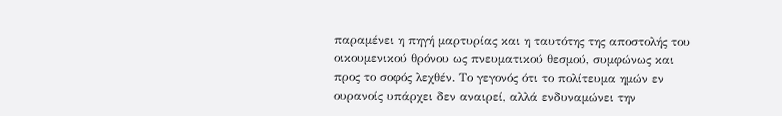παραμένει η πηγή μαρτυρίας και η ταυτότης της αποστολής του οικουμενικού θρόνου ως πνευματικού θεσμού, συμφώνως και προς το σοφός λεχθέν. Το γεγονός ότι το πολίτευμα ημών εν ουρανοίς υπάρχει δεν αναιρεί, αλλά ενδυναμώνει την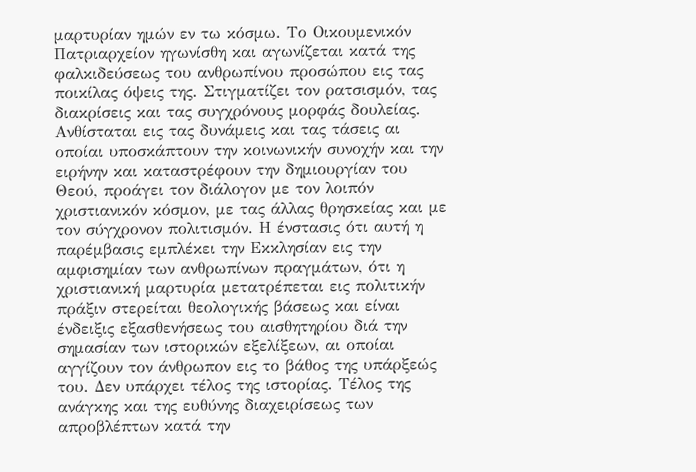μαρτυρίαν ημών εν τω κόσμω. Το Οικουμενικόν Πατριαρχείον ηγωνίσθη και αγωνίζεται κατά της φαλκιδεύσεως του ανθρωπίνου προσώπου εις τας ποικίλας όψεις της. Στιγματίζει τον ρατσισμόν, τας διακρίσεις και τας συγχρόνους μορφάς δουλείας. Ανθίσταται εις τας δυνάμεις και τας τάσεις αι οποίαι υποσκάπτουν την κοινωνικήν συνοχήν και την ειρήνην και καταστρέφουν την δημιουργίαν του Θεού, προάγει τον διάλογον με τον λοιπόν χριστιανικόν κόσμον, με τας άλλας θρησκείας και με τον σύγχρονον πολιτισμόν. Η ένστασις ότι αυτή η παρέμβασις εμπλέκει την Εκκλησίαν εις την αμφισημίαν των ανθρωπίνων πραγμάτων, ότι η χριστιανική μαρτυρία μετατρέπεται εις πολιτικήν πράξιν στερείται θεολογικής βάσεως και είναι ένδειξις εξασθενήσεως του αισθητηρίου διά την σημασίαν των ιστορικών εξελίξεων, αι οποίαι αγγίζουν τον άνθρωπον εις το βάθος της υπάρξεώς του. Δεν υπάρχει τέλος της ιστορίας. Τέλος της ανάγκης και της ευθύνης διαχειρίσεως των απροβλέπτων κατά την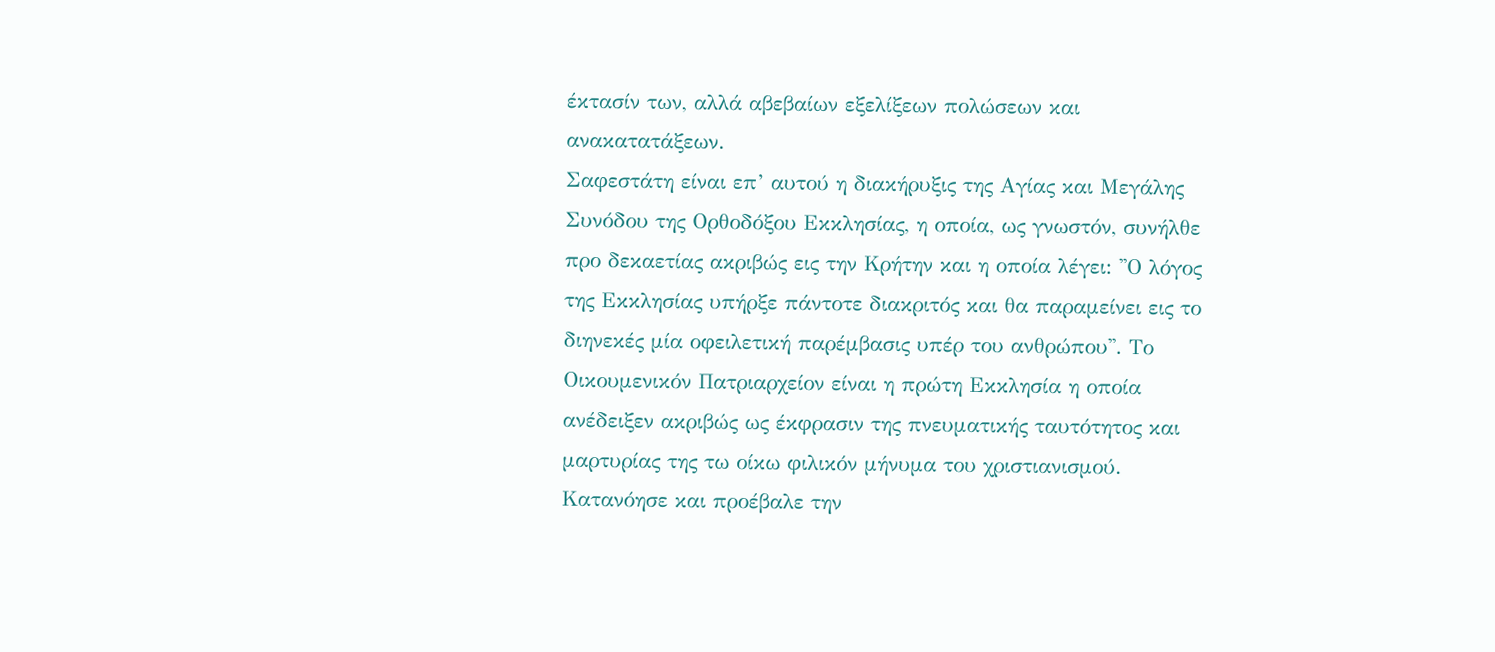έκτασίν των, αλλά αβεβαίων εξελίξεων πολώσεων και ανακατατάξεων.
Σαφεστάτη είναι επ’ αυτού η διακήρυξις της Αγίας και Μεγάλης Συνόδου της Ορθοδόξου Εκκλησίας, η οποία, ως γνωστόν, συνήλθε προ δεκαετίας ακριβώς εις την Κρήτην και η οποία λέγει: ''Ο λόγος της Εκκλησίας υπήρξε πάντοτε διακριτός και θα παραμείνει εις το διηνεκές μία οφειλετική παρέμβασις υπέρ του ανθρώπου''. Το Οικουμενικόν Πατριαρχείον είναι η πρώτη Εκκλησία η οποία ανέδειξεν ακριβώς ως έκφρασιν της πνευματικής ταυτότητος και μαρτυρίας της τω οίκω φιλικόν μήνυμα του χριστιανισμού. Κατανόησε και προέβαλε την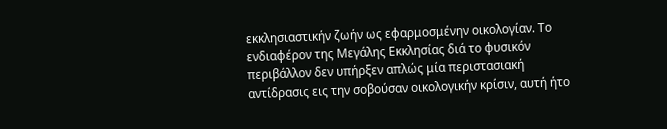εκκλησιαστικήν ζωήν ως εφαρμοσμένην οικολογίαν. Το ενδιαφέρον της Μεγάλης Εκκλησίας διά το φυσικόν περιβάλλον δεν υπήρξεν απλώς μία περιστασιακή αντίδρασις εις την σοβούσαν οικολογικήν κρίσιν, αυτή ήτο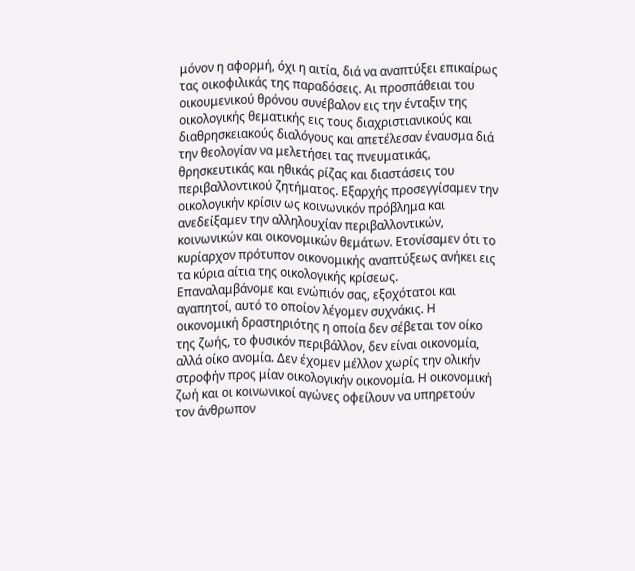μόνον η αφορμή, όχι η αιτία, διά να αναπτύξει επικαίρως τας οικοφιλικάς της παραδόσεις. Αι προσπάθειαι του οικουμενικού θρόνου συνέβαλον εις την ένταξιν της οικολογικής θεματικής εις τους διαχριστιανικούς και διαθρησκειακούς διαλόγους και απετέλεσαν έναυσμα διά την θεολογίαν να μελετήσει τας πνευματικάς, θρησκευτικάς και ηθικάς ρίζας και διαστάσεις του περιβαλλοντικού ζητήματος. Εξαρχής προσεγγίσαμεν την οικολογικήν κρίσιν ως κοινωνικόν πρόβλημα και ανεδείξαμεν την αλληλουχίαν περιβαλλοντικών, κοινωνικών και οικονομικών θεμάτων. Ετονίσαμεν ότι το κυρίαρχον πρότυπον οικονομικής αναπτύξεως ανήκει εις τα κύρια αίτια της οικολογικής κρίσεως. Επαναλαμβάνομε και ενώπιόν σας, εξοχότατοι και αγαπητοί, αυτό το οποίον λέγομεν συχνάκις. Η οικονομική δραστηριότης η οποία δεν σέβεται τον οίκο της ζωής, το φυσικόν περιβάλλον, δεν είναι οικονομία, αλλά οίκο ανομία. Δεν έχομεν μέλλον χωρίς την ολικήν στροφήν προς μίαν οικολογικήν οικονομία. Η οικονομική ζωή και οι κοινωνικοί αγώνες οφείλουν να υπηρετούν τον άνθρωπον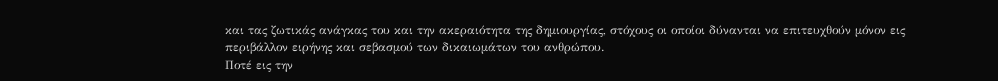και τας ζωτικάς ανάγκας του και την ακεραιότητα της δημιουργίας, στόχους οι οποίοι δύνανται να επιτευχθούν μόνον εις περιβάλλον ειρήνης και σεβασμού των δικαιωμάτων του ανθρώπου.
Ποτέ εις την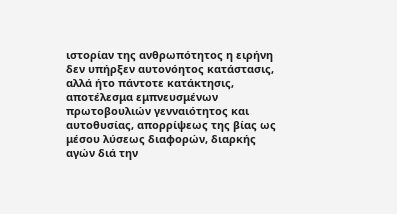ιστορίαν της ανθρωπότητος η ειρήνη δεν υπήρξεν αυτονόητος κατάστασις, αλλά ήτο πάντοτε κατάκτησις, αποτέλεσμα εμπνευσμένων πρωτοβουλιών γενναιότητος και αυτοθυσίας, απορρίψεως της βίας ως μέσου λύσεως διαφορών, διαρκής αγών διά την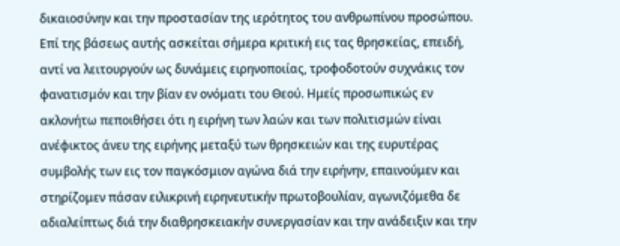δικαιοσύνην και την προστασίαν της ιερότητος του ανθρωπίνου προσώπου. Επί της βάσεως αυτής ασκείται σήμερα κριτική εις τας θρησκείας, επειδή, αντί να λειτουργούν ως δυνάμεις ειρηνοποιίας, τροφοδοτούν συχνάκις τον φανατισμόν και την βίαν εν ονόματι του Θεού. Ημείς προσωπικώς εν ακλονήτω πεποιθήσει ότι η ειρήνη των λαών και των πολιτισμών είναι ανέφικτος άνευ της ειρήνης μεταξύ των θρησκειών και της ευρυτέρας συμβολής των εις τον παγκόσμιον αγώνα διά την ειρήνην, επαινούμεν και στηρίζομεν πάσαν ειλικρινή ειρηνευτικήν πρωτοβουλίαν, αγωνιζόμεθα δε αδιαλείπτως διά την διαθρησκειακήν συνεργασίαν και την ανάδειξιν και την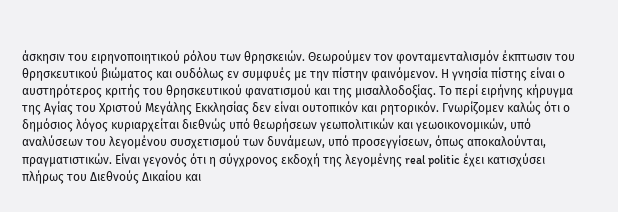άσκησιν του ειρηνοποιητικού ρόλου των θρησκειών. Θεωρούμεν τον φονταμενταλισμόν έκπτωσιν του θρησκευτικού βιώματος και ουδόλως εν συμφυές με την πίστην φαινόμενον. Η γνησία πίστης είναι ο αυστηρότερος κριτής του θρησκευτικού φανατισμού και της μισαλλοδοξίας. Το περί ειρήνης κήρυγμα της Αγίας του Χριστού Μεγάλης Εκκλησίας δεν είναι ουτοπικόν και ρητορικόν. Γνωρίζομεν καλώς ότι ο δημόσιος λόγος κυριαρχείται διεθνώς υπό θεωρήσεων γεωπολιτικών και γεωοικονομικών, υπό αναλύσεων του λεγομένου συσχετισμού των δυνάμεων, υπό προσεγγίσεων, όπως αποκαλούνται, πραγματιστικών. Είναι γεγονός ότι η σύγχρονος εκδοχή της λεγομένης real politic έχει κατισχύσει πλήρως του Διεθνούς Δικαίου και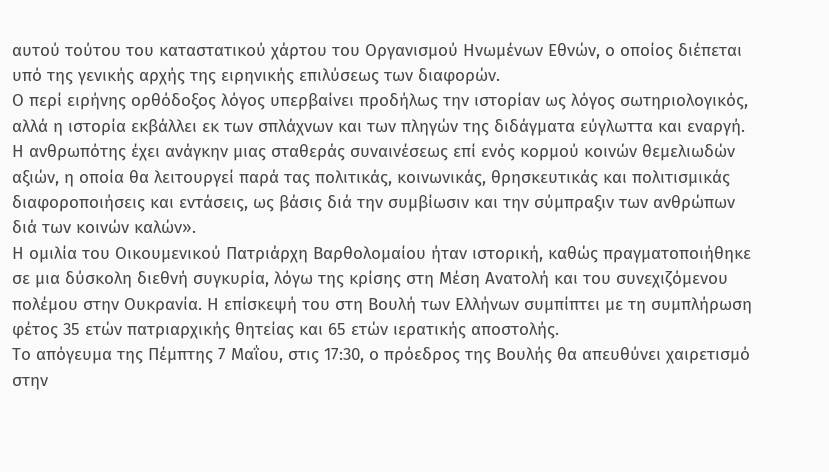αυτού τούτου του καταστατικού χάρτου του Οργανισμού Ηνωμένων Εθνών, ο οποίος διέπεται υπό της γενικής αρχής της ειρηνικής επιλύσεως των διαφορών.
Ο περί ειρήνης ορθόδοξος λόγος υπερβαίνει προδήλως την ιστορίαν ως λόγος σωτηριολογικός, αλλά η ιστορία εκβάλλει εκ των σπλάχνων και των πληγών της διδάγματα εύγλωττα και εναργή. Η ανθρωπότης έχει ανάγκην μιας σταθεράς συναινέσεως επί ενός κορμού κοινών θεμελιωδών αξιών, η οποία θα λειτουργεί παρά τας πολιτικάς, κοινωνικάς, θρησκευτικάς και πολιτισμικάς διαφοροποιήσεις και εντάσεις, ως βάσις διά την συμβίωσιν και την σύμπραξιν των ανθρώπων διά των κοινών καλών».
Η ομιλία του Οικουμενικού Πατριάρχη Βαρθολομαίου ήταν ιστορική, καθώς πραγματοποιήθηκε σε μια δύσκολη διεθνή συγκυρία, λόγω της κρίσης στη Μέση Ανατολή και του συνεχιζόμενου πολέμου στην Ουκρανία. Η επίσκεψή του στη Βουλή των Ελλήνων συμπίπτει με τη συμπλήρωση φέτος 35 ετών πατριαρχικής θητείας και 65 ετών ιερατικής αποστολής.
Το απόγευμα της Πέμπτης 7 Μαΐου, στις 17:30, ο πρόεδρος της Βουλής θα απευθύνει χαιρετισμό στην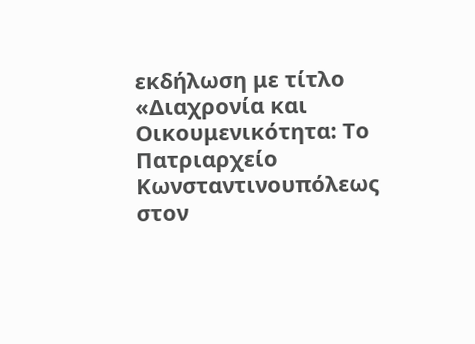εκδήλωση με τίτλο «Διαχρονία και Οικουμενικότητα: Το Πατριαρχείο Κωνσταντινουπόλεως στον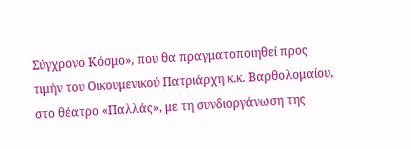Σύγχρονο Κόσμο», που θα πραγματοποιηθεί προς τιμήν του Οικουμενικού Πατριάρχη κ.κ. Βαρθολομαίου, στο θέατρο «Παλλάς», με τη συνδιοργάνωση της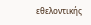εθελοντικής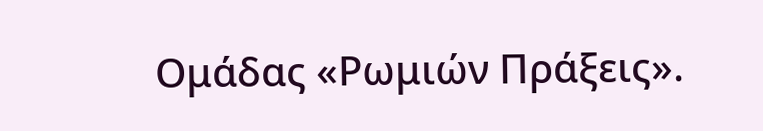Ομάδας «Ρωμιών Πράξεις».